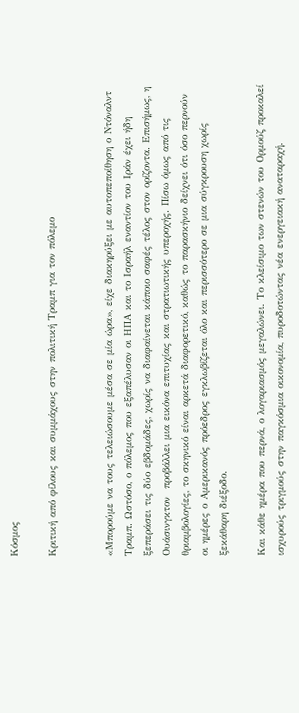Κόσμος

Κριτική από φίλους και συμμάχους στην πολιτική Τραμπ για τον πόλεμο


«Μπορούμε να τους τελειώσουμε μέσα σε μία ώρα», είχε διακηρύξει με αυτοπεποίθηση ο Ντόναλντ Τραμπ. Ωστόσο, ο πόλεμος που εξαπέλυσαν οι ΗΠΑ και το Ισραήλ εναντίον του Ιράν έχει ήδη ξεπεράσει τις δύο εβδομάδες, χωρίς να διαφαίνεται κάποιο σαφές τέλος στον ορίζοντα. Επισήμως, η Ουάσινγκτον  προβάλλει μια εικόνα επιτυχίας και στρατιωτικής υπεροχής. Πίσω όμως από τις θριαμβολογίες, το σκηνικό είναι αρκετά διαφορετικό, καθώς το παρασκήνιο δείχνει ότι όσο περνούν οι ημέρες ο Αμερικανός πρόεδρος εγκλωβίζεται όλο και περισσότερο σε μια σύγκρουση χωρίς ξεκάθαρη διέξοδο.

Και κάθε ημέρα που περνά, ο λογαριασμός μεγαλώνει. Το κλείσιμο των στενών του Ορμούζ προκαλεί ισχυρούς τριγμούς στην παγκόσμια οικονομία, πυροδοτώντας νέα ενεργειακή αναταραχή.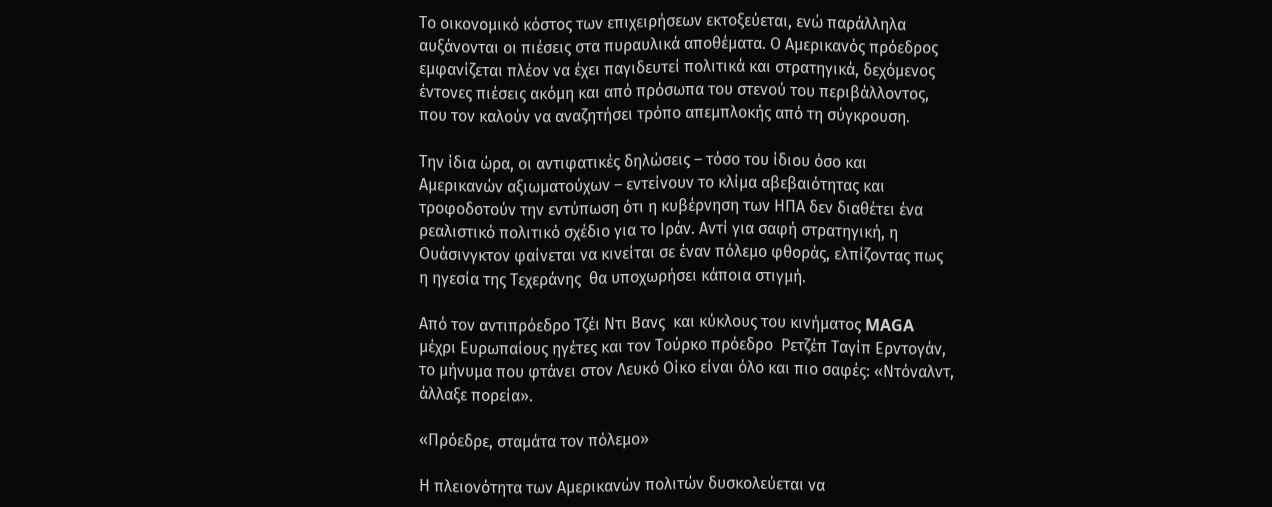Το οικονομικό κόστος των επιχειρήσεων εκτοξεύεται, ενώ παράλληλα αυξάνονται οι πιέσεις στα πυραυλικά αποθέματα. Ο Αμερικανός πρόεδρος εμφανίζεται πλέον να έχει παγιδευτεί πολιτικά και στρατηγικά, δεχόμενος έντονες πιέσεις ακόμη και από πρόσωπα του στενού του περιβάλλοντος, που τον καλούν να αναζητήσει τρόπο απεμπλοκής από τη σύγκρουση.

Την ίδια ώρα, οι αντιφατικές δηλώσεις – τόσο του ίδιου όσο και Αμερικανών αξιωματούχων – εντείνουν το κλίμα αβεβαιότητας και τροφοδοτούν την εντύπωση ότι η κυβέρνηση των ΗΠΑ δεν διαθέτει ένα ρεαλιστικό πολιτικό σχέδιο για το Ιράν. Αντί για σαφή στρατηγική, η Ουάσινγκτον φαίνεται να κινείται σε έναν πόλεμο φθοράς, ελπίζοντας πως η ηγεσία της Τεχεράνης  θα υποχωρήσει κάποια στιγμή.

Από τον αντιπρόεδρο Τζέι Ντι Βανς  και κύκλους του κινήματος MAGA  μέχρι Ευρωπαίους ηγέτες και τον Τούρκο πρόεδρο  Ρετζέπ Ταγίπ Ερντογάν, το μήνυμα που φτάνει στον Λευκό Οίκο είναι όλο και πιο σαφές: «Ντόναλντ, άλλαξε πορεία».

«Πρόεδρε, σταμάτα τον πόλεμο»

Η πλειονότητα των Αμερικανών πολιτών δυσκολεύεται να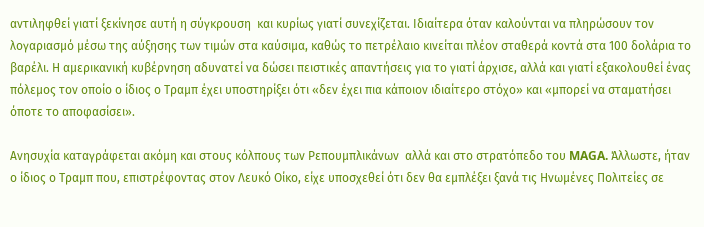αντιληφθεί γιατί ξεκίνησε αυτή η σύγκρουση  και κυρίως γιατί συνεχίζεται. Ιδιαίτερα όταν καλούνται να πληρώσουν τον λογαριασμό μέσω της αύξησης των τιμών στα καύσιμα, καθώς το πετρέλαιο κινείται πλέον σταθερά κοντά στα 100 δολάρια το βαρέλι. Η αμερικανική κυβέρνηση αδυνατεί να δώσει πειστικές απαντήσεις για το γιατί άρχισε, αλλά και γιατί εξακολουθεί ένας πόλεμος τον οποίο ο ίδιος ο Τραμπ έχει υποστηρίξει ότι «δεν έχει πια κάποιον ιδιαίτερο στόχο» και «μπορεί να σταματήσει όποτε το αποφασίσει».

Ανησυχία καταγράφεται ακόμη και στους κόλπους των Ρεπουμπλικάνων  αλλά και στο στρατόπεδο του MAGA. Άλλωστε, ήταν ο ίδιος ο Τραμπ που, επιστρέφοντας στον Λευκό Οίκο, είχε υποσχεθεί ότι δεν θα εμπλέξει ξανά τις Ηνωμένες Πολιτείες σε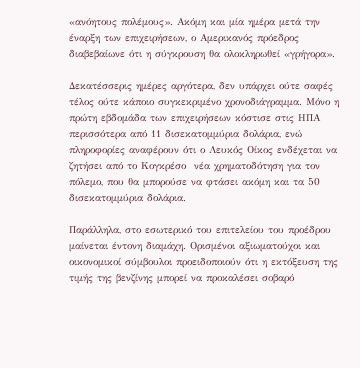«ανόητους πολέμους». Ακόμη και μία ημέρα μετά την έναρξη των επιχειρήσεων, ο Αμερικανός πρόεδρος διαβεβαίωνε ότι η σύγκρουση θα ολοκληρωθεί «γρήγορα».

Δεκατέσσερις ημέρες αργότερα, δεν υπάρχει ούτε σαφές τέλος ούτε κάποιο συγκεκριμένο χρονοδιάγραμμα. Μόνο η πρώτη εβδομάδα των επιχειρήσεων κόστισε στις ΗΠΑ περισσότερα από 11 δισεκατομμύρια δολάρια, ενώ πληροφορίες αναφέρουν ότι ο Λευκός Οίκος ενδέχεται να ζητήσει από το Κογκρέσο  νέα χρηματοδότηση για τον πόλεμο, που θα μπορούσε να φτάσει ακόμη και τα 50 δισεκατομμύρια δολάρια.

Παράλληλα, στο εσωτερικό του επιτελείου του προέδρου μαίνεται έντονη διαμάχη. Ορισμένοι αξιωματούχοι και οικονομικοί σύμβουλοι προειδοποιούν ότι η εκτόξευση της τιμής της βενζίνης μπορεί να προκαλέσει σοβαρό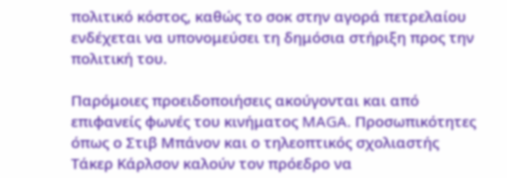πολιτικό κόστος, καθώς το σοκ στην αγορά πετρελαίου ενδέχεται να υπονομεύσει τη δημόσια στήριξη προς την πολιτική του.

Παρόμοιες προειδοποιήσεις ακούγονται και από επιφανείς φωνές του κινήματος MAGA. Προσωπικότητες όπως ο Στιβ Μπάνον και ο τηλεοπτικός σχολιαστής Τάκερ Κάρλσον καλούν τον πρόεδρο να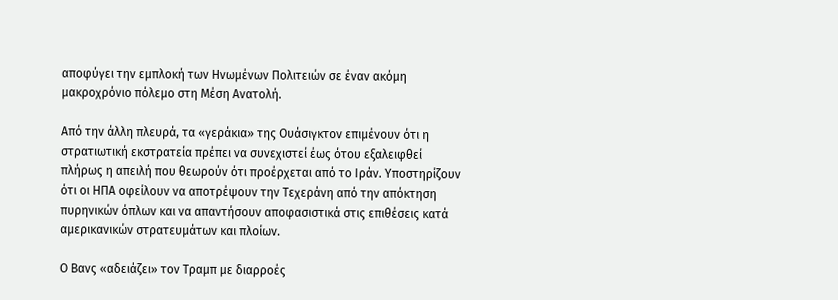αποφύγει την εμπλοκή των Ηνωμένων Πολιτειών σε έναν ακόμη μακροχρόνιο πόλεμο στη Μέση Ανατολή.

Από την άλλη πλευρά, τα «γεράκια» της Ουάσιγκτον επιμένουν ότι η στρατιωτική εκστρατεία πρέπει να συνεχιστεί έως ότου εξαλειφθεί πλήρως η απειλή που θεωρούν ότι προέρχεται από το Ιράν. Υποστηρίζουν ότι οι ΗΠΑ οφείλουν να αποτρέψουν την Τεχεράνη από την απόκτηση πυρηνικών όπλων και να απαντήσουν αποφασιστικά στις επιθέσεις κατά αμερικανικών στρατευμάτων και πλοίων.

Ο Βανς «αδειάζει» τον Τραμπ με διαρροές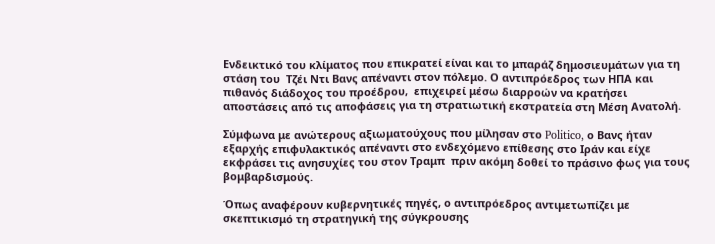Ενδεικτικό του κλίματος που επικρατεί είναι και το μπαράζ δημοσιευμάτων για τη στάση του  Τζέι Ντι Βανς απέναντι στον πόλεμο. Ο αντιπρόεδρος των ΗΠΑ και πιθανός διάδοχος του προέδρου,  επιχειρεί μέσω διαρροών να κρατήσει αποστάσεις από τις αποφάσεις για τη στρατιωτική εκστρατεία στη Μέση Ανατολή.

Σύμφωνα με ανώτερους αξιωματούχους που μίλησαν στο Politico, ο Βανς ήταν εξαρχής επιφυλακτικός απέναντι στο ενδεχόμενο επίθεσης στο Ιράν και είχε εκφράσει τις ανησυχίες του στον Τραμπ  πριν ακόμη δοθεί το πράσινο φως για τους βομβαρδισμούς.

Όπως αναφέρουν κυβερνητικές πηγές, ο αντιπρόεδρος αντιμετωπίζει με σκεπτικισμό τη στρατηγική της σύγκρουσης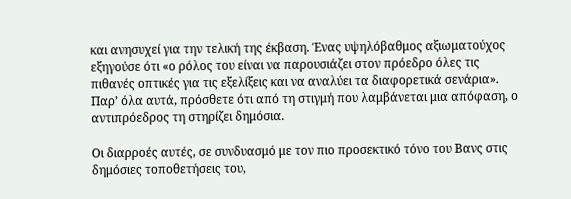και ανησυχεί για την τελική της έκβαση. Ένας υψηλόβαθμος αξιωματούχος εξηγούσε ότι «ο ρόλος του είναι να παρουσιάζει στον πρόεδρο όλες τις πιθανές οπτικές για τις εξελίξεις και να αναλύει τα διαφορετικά σενάρια». Παρ’ όλα αυτά, πρόσθετε ότι από τη στιγμή που λαμβάνεται μια απόφαση, ο αντιπρόεδρος τη στηρίζει δημόσια.

Οι διαρροές αυτές, σε συνδυασμό με τον πιο προσεκτικό τόνο του Βανς στις δημόσιες τοποθετήσεις του,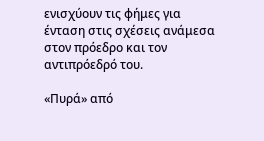ενισχύουν τις φήμες για ένταση στις σχέσεις ανάμεσα στον πρόεδρο και τον αντιπρόεδρό του.

«Πυρά» από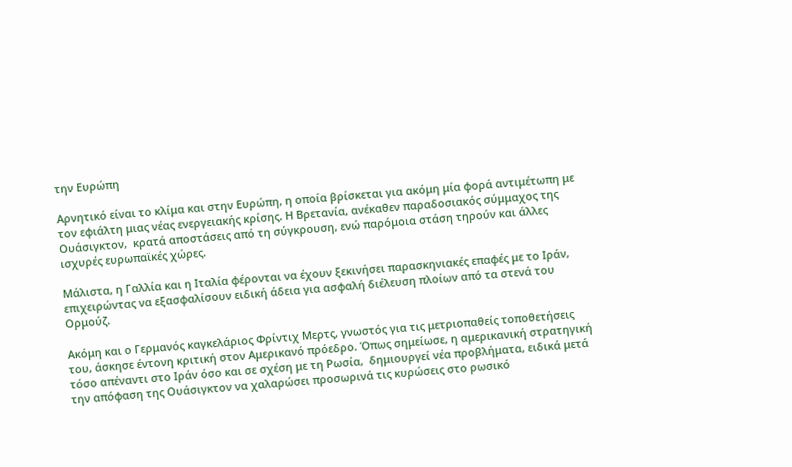την Ευρώπη

Αρνητικό είναι το κλίμα και στην Ευρώπη, η οποία βρίσκεται για ακόμη μία φορά αντιμέτωπη με τον εφιάλτη μιας νέας ενεργειακής κρίσης. Η Βρετανία, ανέκαθεν παραδοσιακός σύμμαχος της Ουάσιγκτον,  κρατά αποστάσεις από τη σύγκρουση, ενώ παρόμοια στάση τηρούν και άλλες ισχυρές ευρωπαϊκές χώρες.

Μάλιστα, η Γαλλία και η Ιταλία φέρονται να έχουν ξεκινήσει παρασκηνιακές επαφές με το Ιράν, επιχειρώντας να εξασφαλίσουν ειδική άδεια για ασφαλή διέλευση πλοίων από τα στενά του Ορμούζ.

Ακόμη και ο Γερμανός καγκελάριος Φρίντιχ Μερτς, γνωστός για τις μετριοπαθείς τοποθετήσεις του, άσκησε έντονη κριτική στον Αμερικανό πρόεδρο. Όπως σημείωσε, η αμερικανική στρατηγική τόσο απέναντι στο Ιράν όσο και σε σχέση με τη Ρωσία,  δημιουργεί νέα προβλήματα, ειδικά μετά την απόφαση της Ουάσιγκτον να χαλαρώσει προσωρινά τις κυρώσεις στο ρωσικό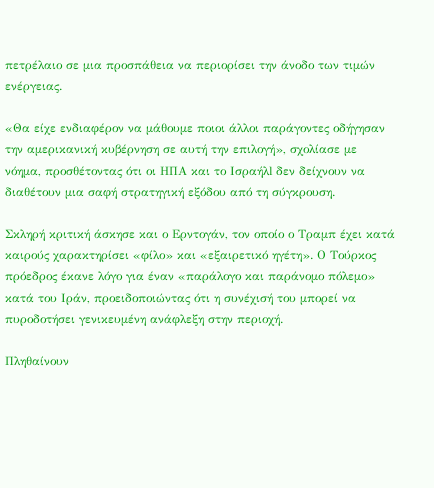πετρέλαιο σε μια προσπάθεια να περιορίσει την άνοδο των τιμών ενέργειας.

«Θα είχε ενδιαφέρον να μάθουμε ποιοι άλλοι παράγοντες οδήγησαν την αμερικανική κυβέρνηση σε αυτή την επιλογή», σχολίασε με νόημα, προσθέτοντας ότι οι ΗΠΑ και το Ισραήλl δεν δείχνουν να διαθέτουν μια σαφή στρατηγική εξόδου από τη σύγκρουση.

Σκληρή κριτική άσκησε και ο Ερντογάν, τον οποίο ο Τραμπ έχει κατά καιρούς χαρακτηρίσει «φίλο» και «εξαιρετικό ηγέτη». Ο Τούρκος πρόεδρος έκανε λόγο για έναν «παράλογο και παράνομο πόλεμο» κατά του Ιράν, προειδοποιώντας ότι η συνέχισή του μπορεί να πυροδοτήσει γενικευμένη ανάφλεξη στην περιοχή.

Πληθαίνουν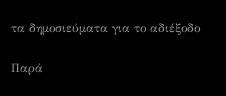τα δημοσιεύματα για το αδιέξοδο

Παρά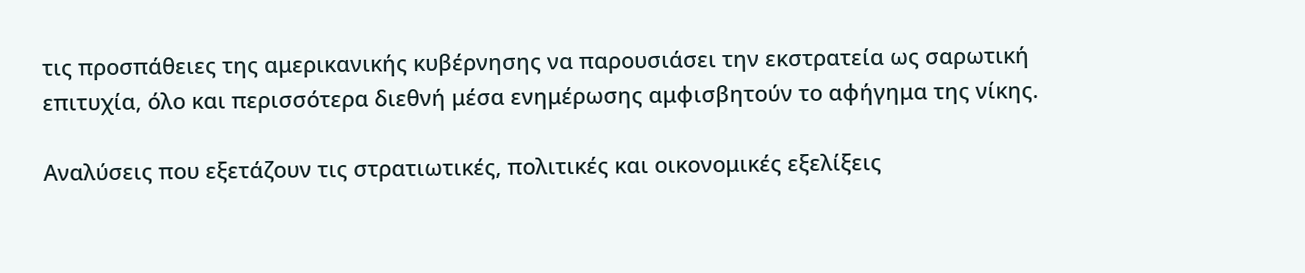τις προσπάθειες της αμερικανικής κυβέρνησης να παρουσιάσει την εκστρατεία ως σαρωτική επιτυχία, όλο και περισσότερα διεθνή μέσα ενημέρωσης αμφισβητούν το αφήγημα της νίκης.

Αναλύσεις που εξετάζουν τις στρατιωτικές, πολιτικές και οικονομικές εξελίξεις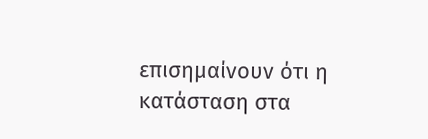επισημαίνουν ότι η κατάσταση στα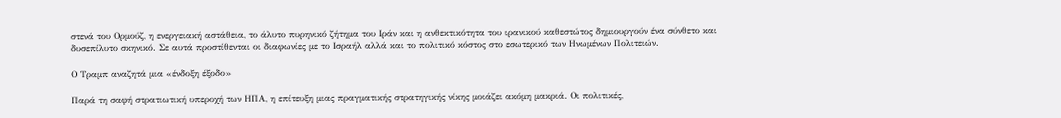στενά του Ορμούζ, η ενεργειακή αστάθεια, το άλυτο πυρηνικό ζήτημα του Ιράν και η ανθεκτικότητα του ιρανικού καθεστώτος δημιουργούν ένα σύνθετο και δυσεπίλυτο σκηνικό. Σε αυτά προστίθενται οι διαφωνίες με το Ισραήλ αλλά και το πολιτικό κόστος στο εσωτερικό των Ηνωμένων Πολιτειών.

Ο Τραμπ αναζητά μια «ένδοξη έξοδο»

Παρά τη σαφή στρατιωτική υπεροχή των ΗΠΑ, η επίτευξη μιας πραγματικής στρατηγικής νίκης μοιάζει ακόμη μακριά. Οι πολιτικές,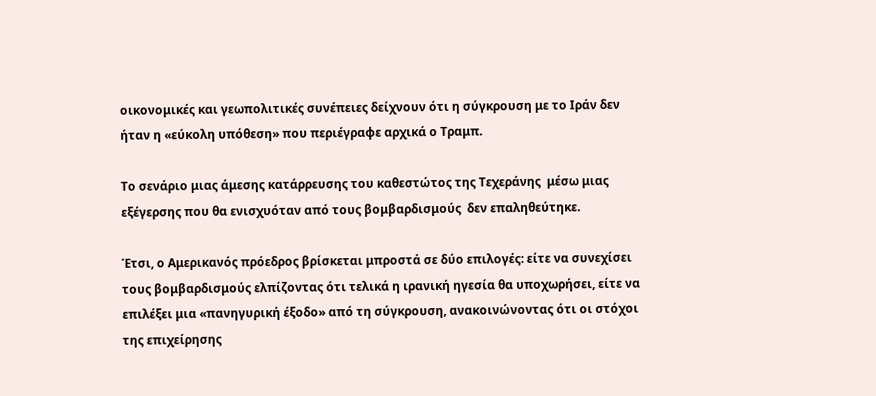οικονομικές και γεωπολιτικές συνέπειες δείχνουν ότι η σύγκρουση με το Ιράν δεν ήταν η «εύκολη υπόθεση» που περιέγραφε αρχικά ο Τραμπ.

Το σενάριο μιας άμεσης κατάρρευσης του καθεστώτος της Τεχεράνης  μέσω μιας εξέγερσης που θα ενισχυόταν από τους βομβαρδισμούς  δεν επαληθεύτηκε.

Έτσι, ο Αμερικανός πρόεδρος βρίσκεται μπροστά σε δύο επιλογές: είτε να συνεχίσει τους βομβαρδισμούς ελπίζοντας ότι τελικά η ιρανική ηγεσία θα υποχωρήσει, είτε να επιλέξει μια «πανηγυρική έξοδο» από τη σύγκρουση, ανακοινώνοντας ότι οι στόχοι της επιχείρησης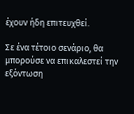έχουν ήδη επιτευχθεί.

Σε ένα τέτοιο σενάριο, θα μπορούσε να επικαλεστεί την εξόντωση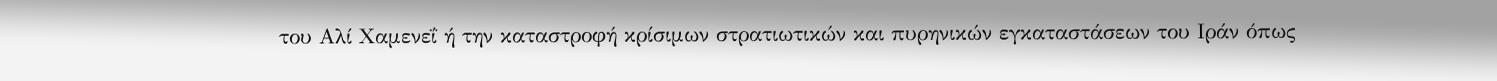του Αλί Χαμενεΐ ή την καταστροφή κρίσιμων στρατιωτικών και πυρηνικών εγκαταστάσεων του Ιράν όπως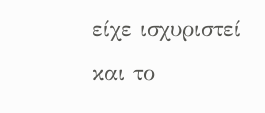είχε ισχυριστεί και το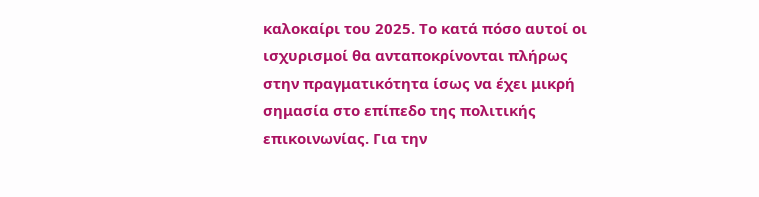καλοκαίρι του 2025. Το κατά πόσο αυτοί οι ισχυρισμοί θα ανταποκρίνονται πλήρως στην πραγματικότητα ίσως να έχει μικρή σημασία στο επίπεδο της πολιτικής επικοινωνίας. Για την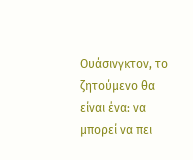Ουάσινγκτον, το ζητούμενο θα είναι ένα: να μπορεί να πει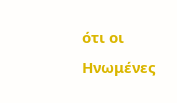ότι οι Ηνωμένες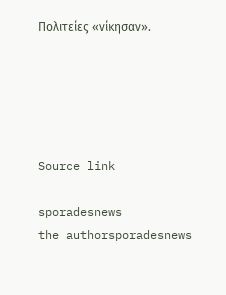Πολιτείες «νίκησαν».





Source link

sporadesnews
the authorsporadesnews